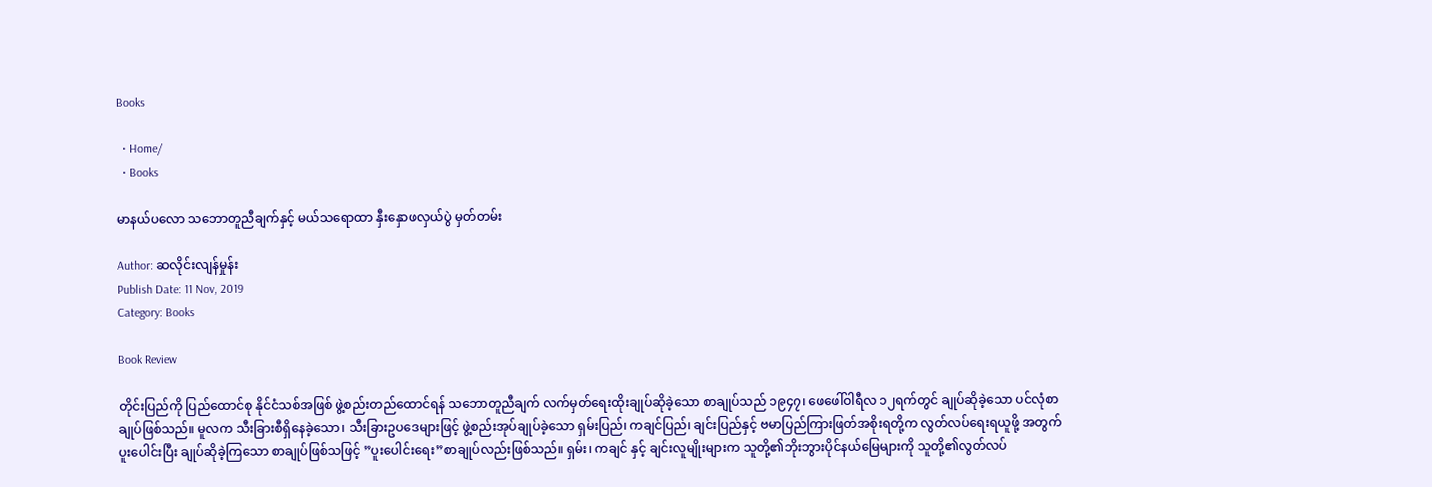Books

  • Home/
  • Books

မာနယ်ပလော သဘောတူညီချက်နှင့် မယ်သရောထာ နှီးနှောဖလှယ်ပွဲ မှတ်တမ်း

Author: ဆလိုင်းလျန်မှုန်း
Publish Date: 11 Nov, 2019
Category: Books

Book Review

တိုင်းပြည်ကို ပြည်ထောင်စု နိုင်ငံသစ်အဖြစ် ဖွဲ့စည်းတည်ထောင်ရန် သဘောတူညီချက် လက်မှတ်ရေးထိုးချုပ်ဆိုခဲ့သော စာချုပ်သည် ၁၉၄၇၊ ဖေဖေါ်ဝါရီလ ၁၂ရက်တွင် ချုပ်ဆိုခဲ့သော ပင်လုံစာချုပ်ဖြစ်သည်။ မူလက သီးခြားစီရှိနေခဲ့သော၊ သီးခြားဥပဒေများဖြင့် ဖွဲ့စည်းအုပ်ချုပ်ခဲ့သော ရှမ်းပြည်၊ ကချင်ပြည်၊ ချင်းပြည်နှင့် ဗမာပြည်ကြားဖြတ်အစိုးရတို့က လွတ်လပ်ရေးရယူဖို့ အတွက် ပူးပေါင်းပြီး ချုပ်ဆိုခဲ့ကြသော စာချုပ်ဖြစ်သဖြင့် ”ပူးပေါင်းရေး”စာချုပ်လည်းဖြစ်သည်။ ရှမ်း၊ ကချင် နှင့် ချင်းလူမျိုးများက သူတို့၏ဘိုးဘွားပိုင်နယ်မြေများကို သူတို့၏လွတ်လပ်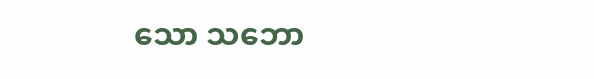သော သဘော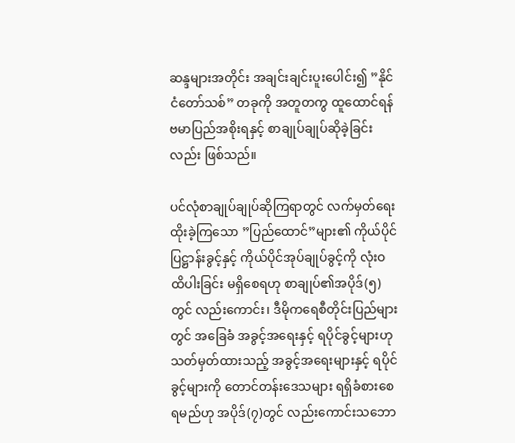ဆန္ဒများအတိုင်း အချင်းချင်းပူးပေါင်း၍ ”နိုင်ငံတော်သစ်” တခုကို အတူတကွ ထူထောင်ရန် ဗမာပြည်အစိုးရနှင့် စာချုပ်ချုပ်ဆိုခဲ့ခြင်းလည်း ဖြစ်သည်။

ပင်လုံစာချုပ်ချုပ်ဆိုကြရာတွင် လက်မှတ်ရေးထိုးခဲ့ကြသော ”ပြည်ထောင်”များ၏ ကိုယ်ပိုင်ပြဋ္ဌာန်းခွင့်နှင့် ကိုယ်ပိုင်အုပ်ချုပ်ခွင့်ကို လုံးဝထိပါးခြင်း မရှိစေရဟု စာချုပ်၏အပိုဒ်(၅)တွင် လည်းကောင်း၊ ဒီမိုကရေစီတိုင်းပြည်များတွင် အခြေခံ အခွင့်အရေးနှင့် ရပိုင်ခွင့်များဟု သတ်မှတ်ထားသည့် အခွင့်အရေးများနှင့် ရပိုင်ခွင့်များကို တောင်တန်းဒေသများ ရရှိခံစားစေရမည်ဟု အပိုဒ်(၇)တွင် လည်းကောင်းသဘော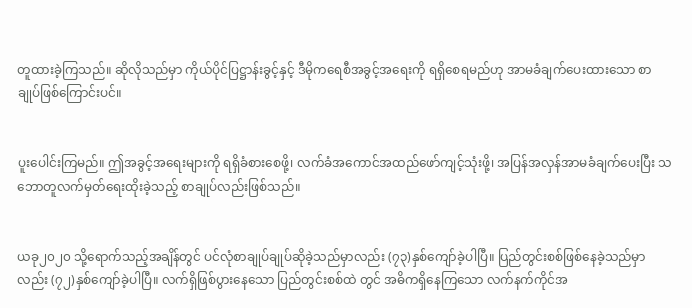တူထားခဲ့ကြသည်။ ဆိုလိုသည်မှာ ကိုယ်ပိုင်ပြဋ္ဌာန်းခွင့်နှင့် ဒီမိုကရေစီအခွင့်အရေးကို ရရှိစေရမည်ဟု အာမခံချက်ပေးထားသော စာချုပ်ဖြစ်ကြောင်းပင်။


ပူးပေါင်းကြမည်။ ဤအခွင့်အရေးများကို ရရှိခံစားစေဖို့၊ လက်ခံအကောင်အထည်ဖော်ကျင့်သုံးဖို့၊ အပြန်အလှန်အာမခံချက်ပေးပြီး သဘောတူလက်မှတ်ရေးထိုးခဲ့သည့် စာချုပ်လည်းဖြစ်သည်။


ယခု၂၀၂၀ သို့ရောက်သည့်အချိန်တွင် ပင်လုံစာချုပ်ချုပ်ဆိုခဲ့သည်မှာလည်း (၇၃)နှစ်ကျော်ခဲ့ပါပြီ။ ပြည်တွင်းစစ်ဖြစ်နေခဲ့သည်မှာလည်း (၇၂)နှစ်ကျော်ခဲ့ပါပြီ။ လက်ရှိဖြစ်ပွားနေသော ပြည်တွင်းစစ်ထဲ တွင် အဓိကရှိနေကြသော လက်နက်ကိုင်အ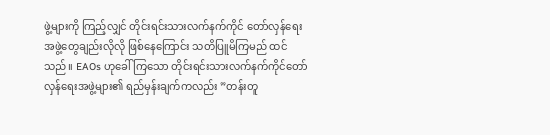ဖွဲ့များကို ကြည့်လျှင် တိုင်းရင်းသားလက်နက်ကိုင် တော်လှန်ရေးအဖွဲ့တွေချည်းလိုလို ဖြစ်နေကြောင်း သတိပြူမိကြမည် ထင်သည်။ EAOs ဟုခေါ်ကြသော တိုင်းရင်းသားလက်နက်ကိုင်တော်လှန်ရေးအဖွဲ့များ၏ ရည်မှန်းချက်ကလည်း ”တန်းတူ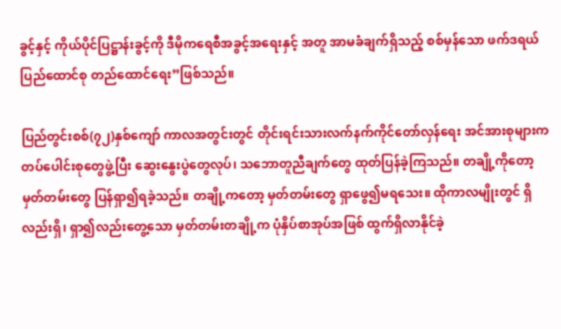ခွင့်နှင့် ကိုယ်ပိုင်ပြဋ္ဌာန်းခွင့်ကို ဒီမိုကရေစီအခွင့်အရေးနှင့် အတူ အာမခံချက်ရှိသည့် စစ်မှန်သော ဖက်ဒရယ်ပြည်ထောင်စု တည်ထောင်ရေး”ဖြစ်သည်။

ပြည်တွင်းစစ်(၇၂)နှစ်ကျော် ကာလအတွင်းတွင် တိုင်းရင်းသားလက်နက်ကိုင်တော်လှန်ရေး အင်အားစုများက တပ်ပေါင်းစုတွေဖွဲ့ပြီး ဆွေးနွေးပွဲတွေလုပ်၊ သဘောတူညီချက်တွေ ထုတ်ပြန်ခဲ့ကြသည်။ တချို့ကိုတော့ မှတ်တမ်းတွေ ပြန်ရှာ၍ရခဲ့သည်။ တချို့ကတော့ မှတ်တမ်းတွေ ရှာဖွေ၍မရသေး။ ထိုကာလမျိုးတွင် ရှိလည်းရှိ၊ ရှာ၍လည်းတွေ့သော မှတ်တမ်းတချို့က ပုံနှိပ်စာအုပ်အဖြစ် ထွက်ရှိလာနိုင်ခဲ့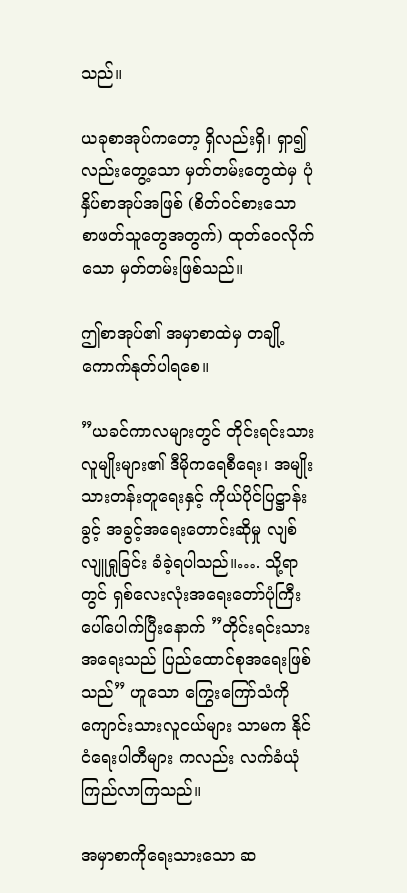သည်။

ယခုစာအုပ်ကတော့ ရှိလည်းရှိ၊ ရှာ၍လည်းတွေ့သော မှတ်တမ်းတွေထဲမှ ပုံနှိပ်စာအုပ်အဖြစ် (စိတ်ဝင်စားသော စာဖတ်သူတွေအတွက်) ထုတ်ဝေလိုက်သော မှတ်တမ်းဖြစ်သည်။

ဤစာအုပ်၏ အမှာစာထဲမှ တချို့ ကောက်နုတ်ပါရစေ။

”ယခင်ကာလများတွင် တိုင်းရင်းသားလူမျိုးများ၏ ဒီမိုကရေစီရေး၊ အမျိုးသားတန်းတူရေးနှင့် ကိုယ်ပိုင်ပြဋ္ဌာန်းခွင့် အခွင့်အရေးတောင်းဆိုမှု လျစ်လျူရှုခြင်း ခံခဲ့ရပါသည်။…. သို့ရာတွင် ရှစ်လေးလုံးအရေးတော်ပုံကြီးပေါ်ပေါက်ပြီးနောက် ”တိုင်းရင်းသားအရေးသည် ပြည်ထောင်စုအရေးဖြစ်သည်” ဟူသော ကြွေးကြော်သံကို ကျောင်းသားလူငယ်များ သာမက နိုင်ငံရေးပါတီများ ကလည်း လက်ခံယုံကြည်လာကြသည်။

အမှာစာကိုရေးသားသော ဆ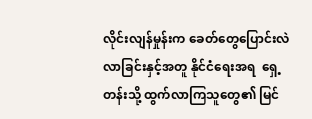လိုင်းလျန်မှုန်းက ခေတ်တွေပြောင်းလဲလာခြင်းနှင့်အတူ နိုင်ငံရေးအရ  ရှေ့တန်းသို့ ထွက်လာကြသူတွေ၏ မြင်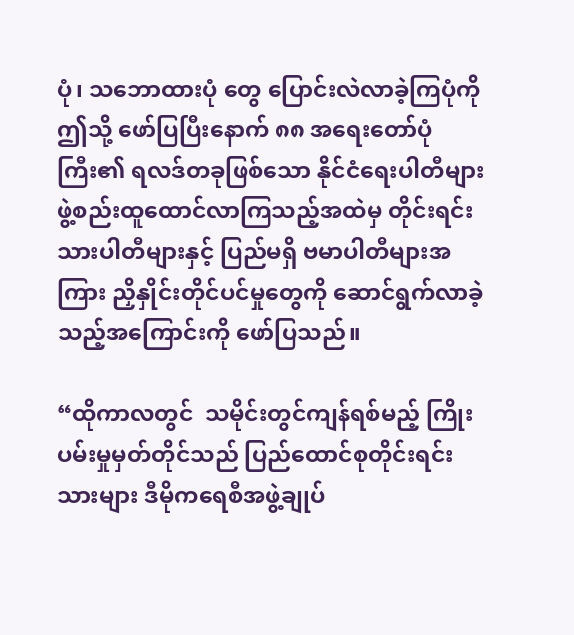ပုံ၊ သဘောထားပုံ တွေ ပြောင်းလဲလာခဲ့ကြပုံကို ဤသို့ ဖော်ပြပြီးနောက် ၈၈ အရေးတော်ပုံကြီး၏ ရလဒ်တခုဖြစ်သော နိုင်ငံရေးပါတီများ ဖွဲ့စည်းထူထောင်လာကြသည့်အထဲမှ တိုင်းရင်းသားပါတီများနှင့် ပြည်မရှိ ဗမာပါတီများအကြား ညှိနှိုင်းတိုင်ပင်မှုတွေကို ဆောင်ရွက်လာခဲ့သည့်အကြောင်းကို ဖော်ပြသည်။

“ထိုကာလတွင်  သမိုင်းတွင်ကျန်ရစ်မည့် ကြိုးပမ်းမှုမှတ်တိုင်သည် ပြည်ထောင်စုတိုင်းရင်းသားများ ဒီမိုကရေစီအဖွဲ့ချုပ်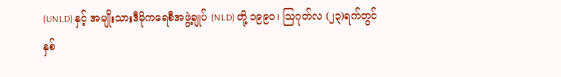(UNLD) နှင့် အမျိုးသားဒီမိုကရေစီအဖွဲ့ချုပ် (NLD) တို့ ၁၉၉၀၊ သြဂုတ်လ (၂၃)ရက်တွင် နှစ်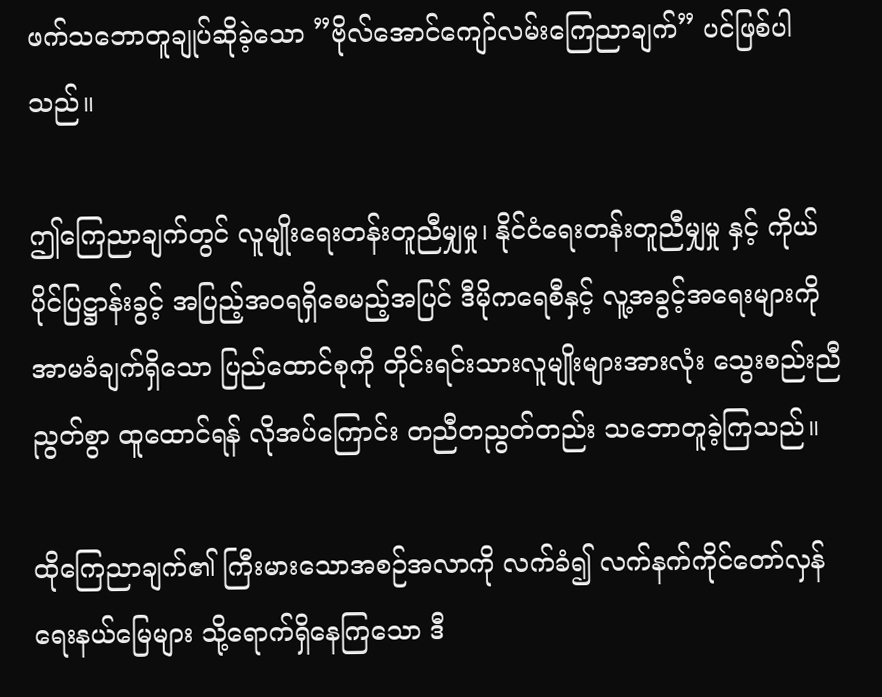ဖက်သဘောတူချုပ်ဆိုခဲ့သော ”ဗိုလ်အောင်ကျော်လမ်းကြေညာချက်” ပင်ဖြစ်ပါသည်။

ဤကြေညာချက်တွင် လူမျိုးရေးတန်းတူညီမျှမှု၊ နိုင်ငံရေးတန်းတူညီမျှမှု နှင့် ကိုယ်ပိုင်ပြဋ္ဌာန်းခွင့် အပြည့်အဝရရှိစေမည့်အပြင် ဒီမိုကရေစီနှင့် လူ့အခွင့်အရေးများကို အာမခံချက်ရှိသော ပြည်ထောင်စုကို တိုင်းရင်းသားလူမျိုးများအားလုံး သွေးစည်းညီညွတ်စွာ ထူထောင်ရန် လိုအပ်ကြောင်း တညီတညွတ်တည်း သဘောတူခဲ့ကြသည်။

ထိုကြေညာချက်၏ ကြီးမားသောအစဉ်အလာကို လက်ခံ၍ လက်နက်ကိုင်တော်လှန်ရေးနယ်မြေများ သို့ရောက်ရှိနေကြသော ဒီ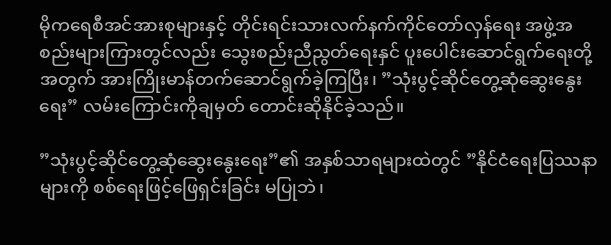မိုကရေစီအင်အားစုများနှင့် တိုင်းရင်းသားလက်နက်ကိုင်တော်လှန်ရေး အဖွဲ့အစည်းများကြားတွင်လည်း သွေးစည်းညီညွတ်ရေးနှင် ပူးပေါင်းဆောင်ရွက်ရေးတို့အတွက် အားကြိုးမာန်တက်ဆောင်ရွက်ခဲ့ကြပြီး၊ ”သုံးပွင့်ဆိုင်တွေ့ဆုံဆွေးနွေးရေး” လမ်းကြောင်းကိုချမှတ် တောင်းဆိုနိုင်ခဲ့သည်။

”သုံးပွင့်ဆိုင်တွေ့ဆုံဆွေးနွေးရေး”၏ အနှစ်သာရများထဲတွင် ”နိုင်ငံရေးပြဿနာများကို စစ်ရေးဖြင့်ဖြေရှင်းခြင်း မပြုဘဲ၊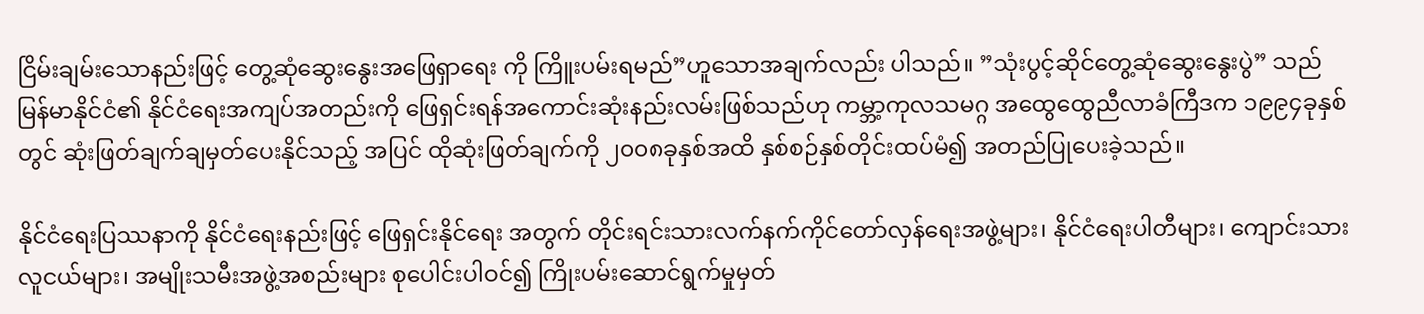ငြိမ်းချမ်းသောနည်းဖြင့် တွေ့ဆုံဆွေးနွေးအဖြေရှာရေး ကို ကြိူးပမ်းရမည်”ဟူသောအချက်လည်း ပါသည်။ ”သုံးပွင့်ဆိုင်တွေ့ဆုံဆွေးနွေးပွဲ” သည်မြန်မာနိုင်ငံ၏ နိုင်ငံရေးအကျပ်အတည်းကို ဖြေရှင်းရန်အကောင်းဆုံးနည်းလမ်းဖြစ်သည်ဟု ကမ္ဘာ့ကုလသမဂ္ဂ အထွေထွေညီလာခံကြီဒက ၁၉၉၄ခုနှစ်တွင် ဆုံးဖြတ်ချက်ချမှတ်ပေးနိုင်သည့် အပြင် ထိုဆုံးဖြတ်ချက်ကို ၂၀၀၈ခုနှစ်အထိ နှစ်စဉ်နှစ်တိုင်းထပ်မံ၍ အတည်ပြုပေးခဲ့သည်။

နိုင်ငံရေးပြဿနာကို နိုင်ငံရေးနည်းဖြင့် ဖြေရှင်းနိုင်ရေး အတွက် တိုင်းရင်းသားလက်နက်ကိုင်တော်လှန်ရေးအဖွဲ့များ၊ နိုင်ငံရေးပါတီများ၊ ကျောင်းသားလူငယ်များ၊ အမျိုးသမီးအဖွဲ့အစည်းများ စုပေါင်းပါဝင်၍ ကြိုးပမ်းဆောင်ရွက်မှုမှတ်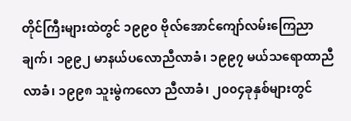တိုင်ကြီးများထဲတွင် ၁၉၉၀ ဗိုလ်အောင်ကျော်လမ်းကြေညာချက်၊ ၁၉၉၂ မာနယ်ပလောညီလာခံ၊ ၁၉၉၇ မယ်သရောထာညီလာခံ၊ ၁၉၉၈ သူးမွဲကလော ညီလာခံ၊ ၂၀၀၄ခုနှစ်များတွင်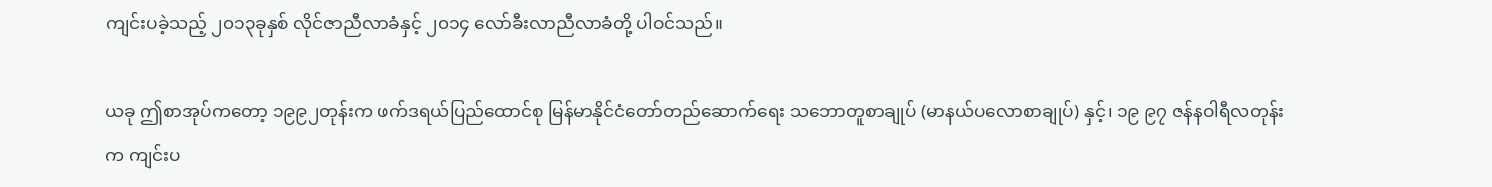ကျင်းပခဲ့သည့် ၂၀၁၃ခုနှစ် လိုင်ဇာညီလာခံနှင့် ၂၀၁၄ လော်ခီးလာညီလာခံတို့ ပါဝင်သည်။

ယခု ဤစာအုပ်ကတော့ ၁၉၉၂တုန်းက ဖက်ဒရယ်ပြည်ထောင်စု မြန်မာနိုင်ငံတော်တည်ဆောက်ရေး သဘောတူစာချုပ် (မာနယ်ပလောစာချုပ်) နှင့်၊ ၁၉ ၉၇ ဇန်နဝါရီလတုန်းက ကျင်းပ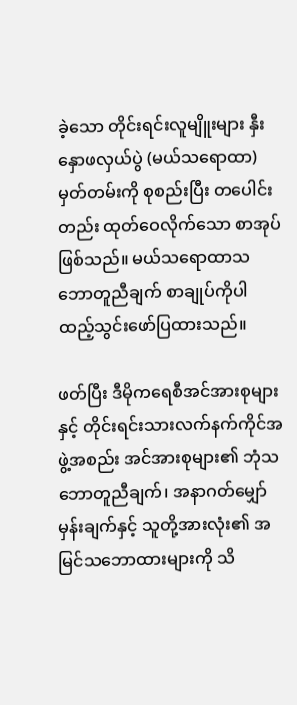ခဲ့သော တိုင်းရင်းလူမျိူးများ နှီးနှောဖလှယ်ပွဲ (မယ်သရောထာ) မှတ်တမ်းကို စုစည်းပြီး တပေါင်းတည်း ထုတ်ဝေလိုက်သော စာအုပ်ဖြစ်သည်။ မယ်သရောထာသဘောတူညီချက် စာချုပ်ကိုပါ ထည့်သွင်းဖော်ပြထားသည်။

ဖတ်ပြီး ဒီမိုကရေစီအင်အားစုများနှင့် တိုင်းရင်းသားလက်နက်ကိုင်အဖွဲ့အစည်း အင်အားစုများ၏ ဘုံသဘောတူညီချက်၊ အနာဂတ်မျှော်မှန်းချက်နှင့် သူတို့အားလုံး၏ အမြင်သဘောထားများကို သိ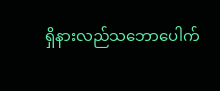ရှိနားလည်သဘောပေါက်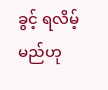ခွင့် ရလိမ့်မည်ဟု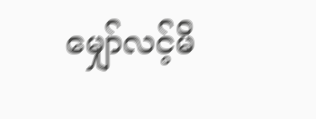မျှော်လင့်မိ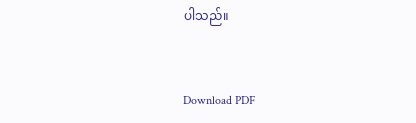ပါသည်။


Download PDF